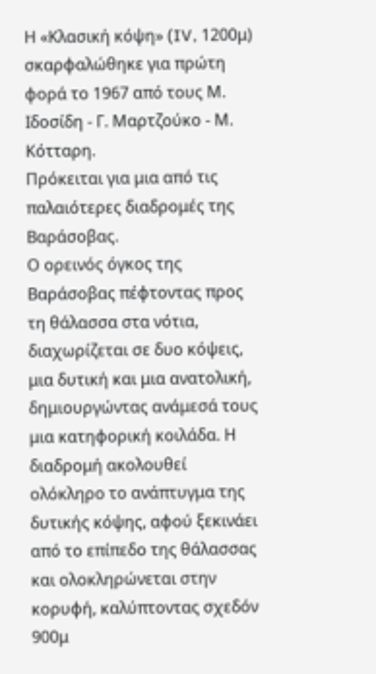Η «Κλασική κόψη» (IV, 1200μ) σκαρφαλώθηκε για πρώτη φορά το 1967 από τους Μ. Ιδοσίδη - Γ. Μαρτζούκο - Μ. Κότταρη.
Πρόκειται για μια από τις παλαιότερες διαδρομές της Βαράσοβας.
Ο ορεινός όγκος της Βαράσοβας πέφτοντας προς τη θάλασσα στα νότια, διαχωρίζεται σε δυο κόψεις, μια δυτική και μια ανατολική, δημιουργώντας ανάμεσά τους μια κατηφορική κοιλάδα. Η διαδρομή ακολουθεί ολόκληρο το ανάπτυγμα της δυτικής κόψης, αφού ξεκινάει από το επίπεδο της θάλασσας και ολοκληρώνεται στην κορυφή, καλύπτοντας σχεδόν 900μ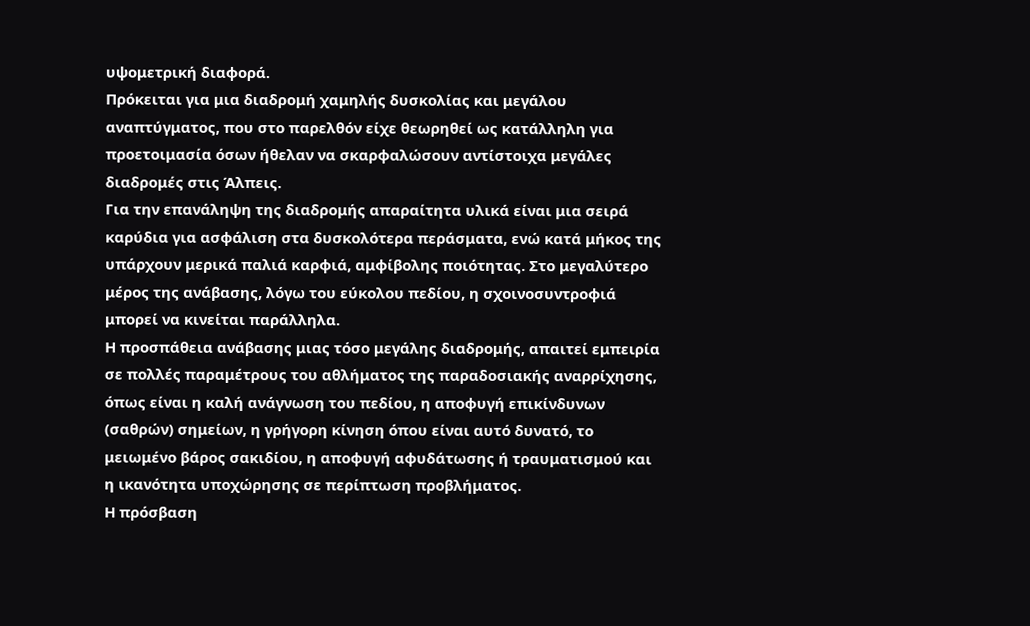υψομετρική διαφορά.
Πρόκειται για μια διαδρομή χαμηλής δυσκολίας και μεγάλου αναπτύγματος, που στο παρελθόν είχε θεωρηθεί ως κατάλληλη για προετοιμασία όσων ήθελαν να σκαρφαλώσουν αντίστοιχα μεγάλες διαδρομές στις Άλπεις.
Για την επανάληψη της διαδρομής απαραίτητα υλικά είναι μια σειρά καρύδια για ασφάλιση στα δυσκολότερα περάσματα, ενώ κατά μήκος της υπάρχουν μερικά παλιά καρφιά, αμφίβολης ποιότητας. Στο μεγαλύτερο μέρος της ανάβασης, λόγω του εύκολου πεδίου, η σχοινοσυντροφιά μπορεί να κινείται παράλληλα.
Η προσπάθεια ανάβασης μιας τόσο μεγάλης διαδρομής, απαιτεί εμπειρία σε πολλές παραμέτρους του αθλήματος της παραδοσιακής αναρρίχησης, όπως είναι η καλή ανάγνωση του πεδίου, η αποφυγή επικίνδυνων (σαθρών) σημείων, η γρήγορη κίνηση όπου είναι αυτό δυνατό, το μειωμένο βάρος σακιδίου, η αποφυγή αφυδάτωσης ή τραυματισμού και η ικανότητα υποχώρησης σε περίπτωση προβλήματος.
Η πρόσβαση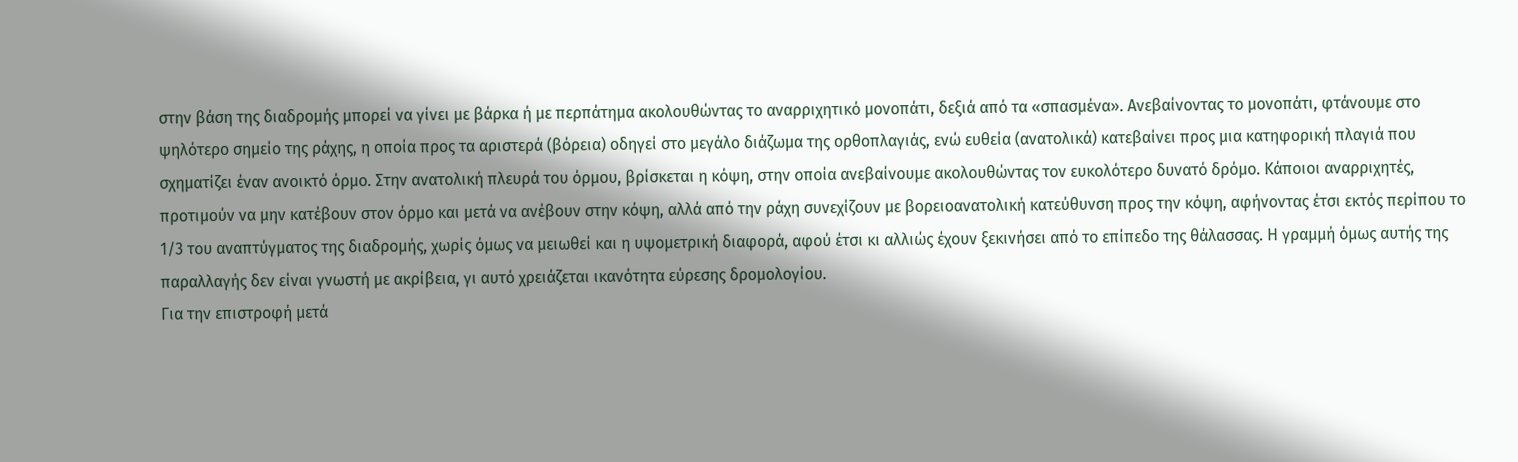στην βάση της διαδρομής μπορεί να γίνει με βάρκα ή με περπάτημα ακολουθώντας το αναρριχητικό μονοπάτι, δεξιά από τα «σπασμένα». Ανεβαίνοντας το μονοπάτι, φτάνουμε στο ψηλότερο σημείο της ράχης, η οποία προς τα αριστερά (βόρεια) οδηγεί στο μεγάλο διάζωμα της ορθοπλαγιάς, ενώ ευθεία (ανατολικά) κατεβαίνει προς μια κατηφορική πλαγιά που σχηματίζει έναν ανοικτό όρμο. Στην ανατολική πλευρά του όρμου, βρίσκεται η κόψη, στην οποία ανεβαίνουμε ακολουθώντας τον ευκολότερο δυνατό δρόμο. Κάποιοι αναρριχητές, προτιμούν να μην κατέβουν στον όρμο και μετά να ανέβουν στην κόψη, αλλά από την ράχη συνεχίζουν με βορειοανατολική κατεύθυνση προς την κόψη, αφήνοντας έτσι εκτός περίπου το 1/3 του αναπτύγματος της διαδρομής, χωρίς όμως να μειωθεί και η υψομετρική διαφορά, αφού έτσι κι αλλιώς έχουν ξεκινήσει από το επίπεδο της θάλασσας. Η γραμμή όμως αυτής της παραλλαγής δεν είναι γνωστή με ακρίβεια, γι αυτό χρειάζεται ικανότητα εύρεσης δρομολογίου.
Για την επιστροφή μετά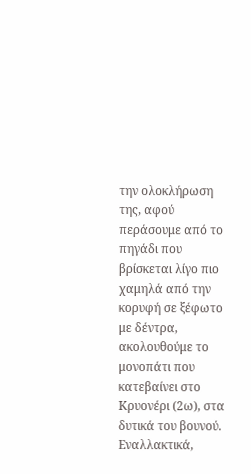την ολοκλήρωση της, αφού περάσουμε από το πηγάδι που βρίσκεται λίγο πιο χαμηλά από την κορυφή σε ξέφωτο με δέντρα, ακολουθούμε το μονοπάτι που κατεβαίνει στο Κρυονέρι (2ω), στα δυτικά του βουνού. Εναλλακτικά,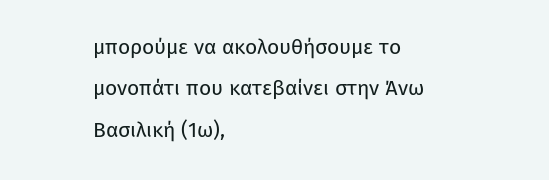μπορούμε να ακολουθήσουμε το μονοπάτι που κατεβαίνει στην Άνω Βασιλική (1ω),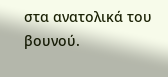στα ανατολικά του βουνού.